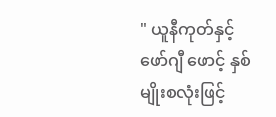" ယူနီကုတ်နှင့် ဖော်ဂျီ ဖောင့် နှစ်မျိုးစလုံးဖြင့်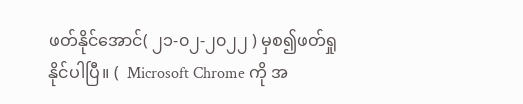ဖတ်နိုင်အောင်( ၂၁-၀၂-၂၀၂၂ ) မှစ၍ဖတ်ရှုနိုင်ပါပြီ။ (  Microsoft Chrome ကို အ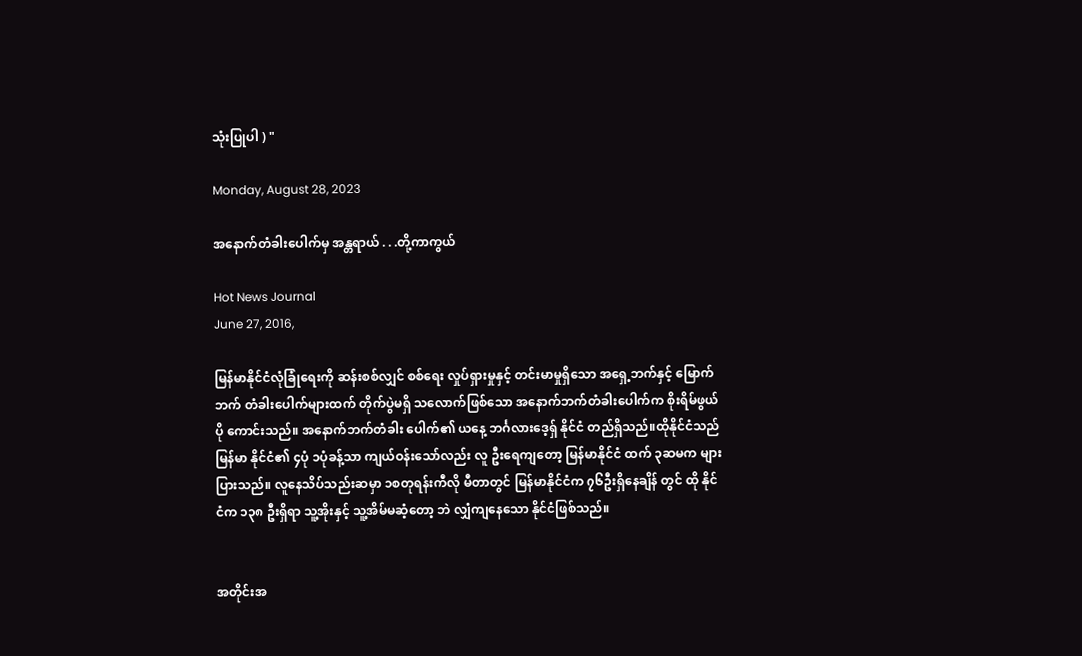သုံးပြုပါ ) "

Monday, August 28, 2023

အနောက်တံခါးပေါက်မှ အန္တရာယ် . . .တို့ကာကွယ်

Hot News Journal
June 27, 2016,

မြန်မာနိုင်ငံလုံခြုံရေးကို ဆန်းစစ်လျှင် စစ်ရေး လှုပ်ရှားမှုနှင့် တင်းမာမှုရှိသော အရှေ့ဘက်နှင့် မြောက်ဘက် တံခါးပေါက်များထက် တိုက်ပွဲမရှိ သလောက်ဖြစ်သော အနောက်ဘက်တံခါးပေါက်က စိုးရိမ်ဖွယ်ပို ကောင်းသည်။ အနောက်ဘက်တံခါး ပေါက်၏ ယနေ့ ဘင်္ဂလားဒေ့ရှ် နိုင်ငံ တည်ရှိသည်။ထိုနိုင်ငံသည် မြန်မာ နိုင်ငံ၏ ၄ပုံ ၁ပုံခန့်သာ ကျယ်ဝန်းသော်လည်း လူ ဦးရေကျတော့ မြန်မာနိုင်ငံ ထက် ၃ဆမက များ ပြားသည်။ လူနေသိပ်သည်းဆမှာ ၁စတုရန်းကီလို မီတာတွင် မြန်မာနိုင်ငံက ၇၆ဦးရှိနေချိန် တွင် ထို နိုင်ငံက ၁၃၈ ဦးရှိရာ သူ့အိုးနှင့် သူ့အိမ်မဆံ့တော့ ဘဲ လျှံကျနေသော နိုင်ငံဖြစ်သည်။


အတိုင်းအ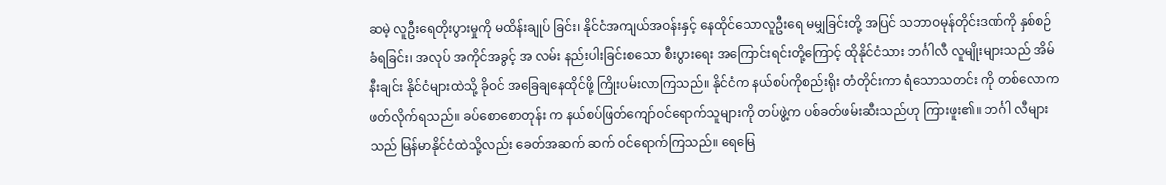ဆမဲ့ လူဦးရေတိုးပွားမှုကို မထိန်းချုပ် ခြင်း၊ နိုင်ငံအကျယ်အဝန်းနှင့် နေထိုင်သောလူဦးရေ မမျှခြင်းတို့ အပြင် သဘာဝမုန်တိုင်းဒဏ်ကို နှစ်စဉ် ခံရခြင်း၊ အလုပ် အကိုင်အခွင့် အ လမ်း နည်းပါးခြင်းစသော စီးပွားရေး အကြောင်းရင်းတို့ကြောင့် ထိုနိုင်ငံသား ဘင်္ဂါလီ လူမျိုးများသည် အိမ်နီးချင်း နိုင်ငံများထဲသို့ ခိုဝင် အခြေချနေထိုင်ဖို့ ကြိုးပမ်းလာကြသည်။ နိုင်ငံက နယ်စပ်ကိုစည်းရိုး တံတိုင်းကာ ရံသောသတင်း ကို တစ်လောကဖတ်လိုက်ရသည်။ ခပ်စောစောတုန်း က နယ်စပ်ဖြတ်ကျော်ဝင်ရောက်သူများကို တပ်ဖွဲ့က ပစ်ခတ်ဖမ်းဆီးသည်ဟု ကြားဖူး၏။ ဘင်္ဂါ လီများသည် မြန်မာနိုင်ငံထဲသို့လည်း ခေတ်အဆက် ဆက် ဝင်ရောက်ကြသည်။ ရေမြေ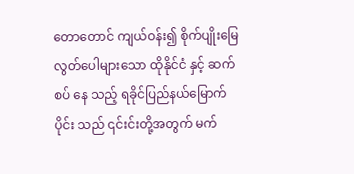တောတောင် ကျယ်ဝန်း၍ စိုက်ပျိုးမြေလွတ်ပေါများသော ထိုနိုင်ငံ နှင့် ဆက်စပ် နေ သည့် ရခိုင်ပြည်နယ်မြောက်ပိုင်း သည် ၎င်းင်းတို့အတွက် မက်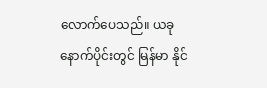လောက်ပေသည်။ ယခု နောက်ပိုင်းတွင် မြန်မာ နိုင်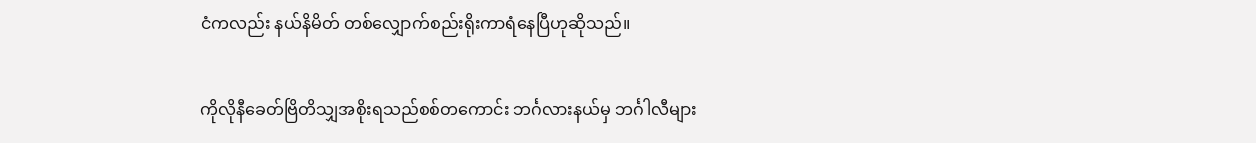ငံကလည်း နယ်နိမိတ် တစ်လျှောက်စည်းရိုးကာရံနေပြီဟုဆိုသည်။

ကိုလိုနီခေတ်ဗြိတိသျှအစိုးရသည်စစ်တကောင်း ဘင်္ဂလားနယ်မှ ဘင်္ဂါလီများ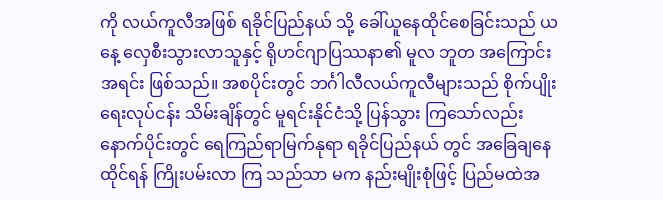ကို လယ်ကူလီအဖြစ် ရခိုင်ပြည်နယ် သို့ ခေါ်ယူနေထိုင်စေခြင်းသည် ယနေ့ လှေစီးသွားလာသူနှင့် ရိုဟင်ဂျာပြဿနာ၏ မူလ ဘူတ အကြောင်း အရင်း ဖြစ်သည်။ အစပိုင်းတွင် ဘင်္ဂါလီလယ်ကူလီများသည် စိုက်ပျိုးရေးလုပ်ငန်း သိမ်းချိန်တွင် မူရင်းနိုင်ငံသို့ ပြန်သွား ကြသော်လည်း နောက်ပိုင်းတွင် ရေကြည်ရာမြက်နုရာ ရခိုင်ပြည်နယ် တွင် အခြေချနေထိုင်ရန် ကြိုးပမ်းလာ ကြ သည်သာ မက နည်းမျိုးစုံဖြင့် ပြည်မထဲအ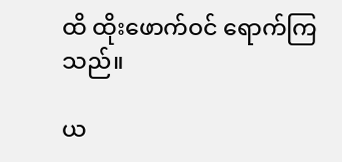ထိ ထိုးဖောက်ဝင် ရောက်ကြသည်။

ယ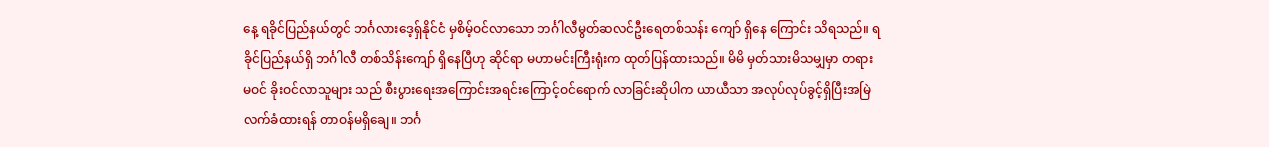နေ့ ရခိုင်ပြည်နယ်တွင် ဘင်္ဂလားဒေ့ရှ်နိုင်ငံ မှစိမ့်ဝင်လာသော ဘင်္ဂါလီမွတ်ဆလင်ဦးရေတစ်သန်း ကျော် ရှိနေ ကြောင်း သိရသည်။ ရခိုင်ပြည်နယ်ရှိ ဘင်္ဂါလီ တစ်သိန်းကျော် ရှိနေပြီဟု ဆိုင်ရာ မဟာမင်းကြီးရုံးက ထုတ်ပြန်ထားသည်။ မိမိ မှတ်သားမိသမျှမှာ တရားမဝင် ခိုးဝင်လာသူများ သည် စီးပွားရေးအကြောင်းအရင်းကြောင့်ဝင်ရောက် လာခြင်းဆိုပါက ယာယီသာ အလုပ်လုပ်ခွင့်ရှိပြီးအမြဲ လက်ခံထားရန် တာဝန်မရှိချေ။ ဘင်္ဂ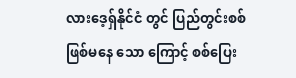လားဒေ့ရှ်နိုင်ငံ တွင် ပြည်တွင်းစစ်ဖြစ်မနေ သော ကြောင့် စစ်ပြေး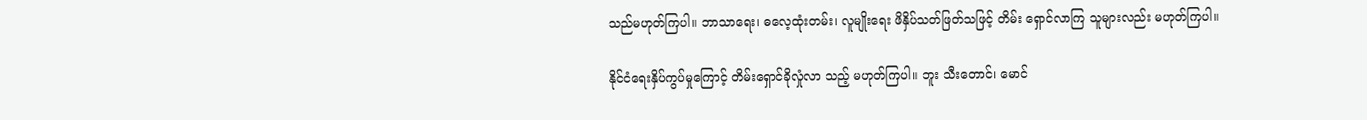သည်မဟုတ်ကြပါ။ ဘာသာရေး၊ ဓလေ့ထုံးတမ်း၊ လူမျိုးရေး ဖိနှိပ်သတ်ဖြတ်သဖြင့် တိမ်း ရှောင်လာကြ သူများလည်း မဟုတ်ကြပါ။

နိုင်ငံရေးနှိပ်ကွပ်မှုကြောင့် တိမ်းရှောင်ခိုလှုံလာ သည့် မဟုတ်ကြပါ။ ဘူး သီးတောင်၊ မောင်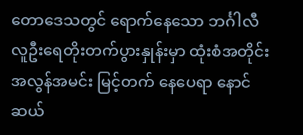တောဒေသတွင် ရောက်နေသော ဘင်္ဂါလီလူဦးရေတိုးတက်ပွားနှုန်းမှာ ထုံးစံအတိုင်း အလွန်အမင်း မြင့်တက် နေပေရာ နောင်ဆယ်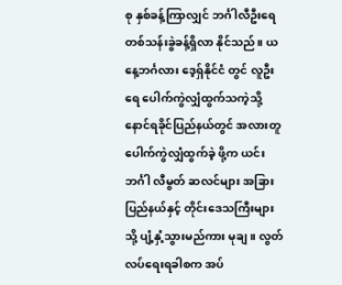စု နှစ်ခန့်ကြာလျှင် ဘင်္ဂါလီဦးရေ တစ်သန်းခွဲခန့်ရှိလာ နိုင်သည်။ ယနေ့ဘင်္ဂလား ဒေ့ရှ်နိုင်ငံ တွင် လူဦးရေ ပေါက်ကွဲလျှံထွက်သကဲ့သို့ နောင်ရခိုင်ပြည်နယ်တွင် အလားတူပေါက်ကွဲလျှံထွက်ခဲ့ ဖို့က ယင်းဘင်္ဂါ လီမွတ် ဆလင်များ အခြားပြည်နယ်နှင့် တိုင်းဒေသကြီးများ သို့ ပျံ့နှံ့သွားမည်ကား မုချ။ လွတ်လပ်ရေးရခါစက အပ်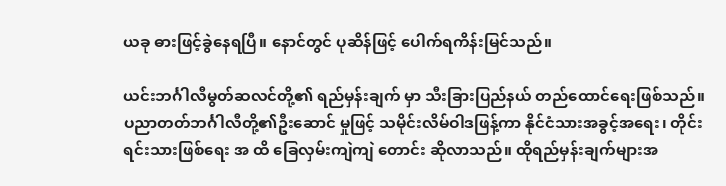ယခု ဓားဖြင့်ခွဲနေရပြီ။ နောင်တွင် ပုဆိန်ဖြင့် ပေါက်ရကိန်းမြင်သည်။

ယင်းဘင်္ဂါလီမွတ်ဆလင်တို့၏ ရည်မှန်းချက် မှာ သီးခြားပြည်နယ် တည်ထောင်ရေးဖြစ်သည်။ ပညာတတ်ဘင်္ဂါလီတို့၏ဦးဆောင် မှုဖြင့် သမိုင်းလိမ်ဝါဒဖြန့်ကာ နိုင်ငံသားအခွင့်အရေး၊ တိုင်းရင်းသားဖြစ်ရေး အ ထိ ခြေလှမ်းကျဲကျဲ တောင်း ဆိုလာသည်။ ထိုရည်မှန်းချက်များအ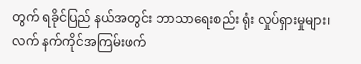တွက် ရခိုင်ပြည် နယ်အတွင်း ဘာသာရေးစည်း ရုံး လှုပ်ရှားမှုများ၊လက် နက်ကိုင်အကြမ်းဖက်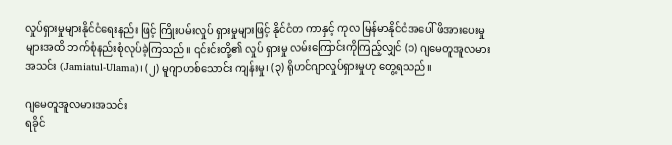လှုပ်ရှားမှုများနိုင်ငံရေးနည်း ဖြင့် ကြိုးပမ်းလှုပ် ရှားမှုများဖြင့် နိုင်ငံတ ကာနှင့် ကုလ မြန်မာနိုင်ငံအပေါ် ဖိအားပေးမှုများအထိ ဘက်စုံနည်းစုံလုပ်ခဲ့ကြသည်။ ၎င်းင်းတို့၏ လှုပ် ရှားမှု လမ်းကြောင်းကိုကြည့်လျှင် (၁) ဂျမေတူအူလမား အသင်း (Jamiatul-Ulama)၊ (၂) မူဂျာဟစ်သောင်း ကျန်းမှု၊ (၃) ရိုဟင်ဂျာလှုပ်ရှားမှုဟု တွေ့ရသည်။

ဂျမေတူအူလမားအသင်း
ရခိုင်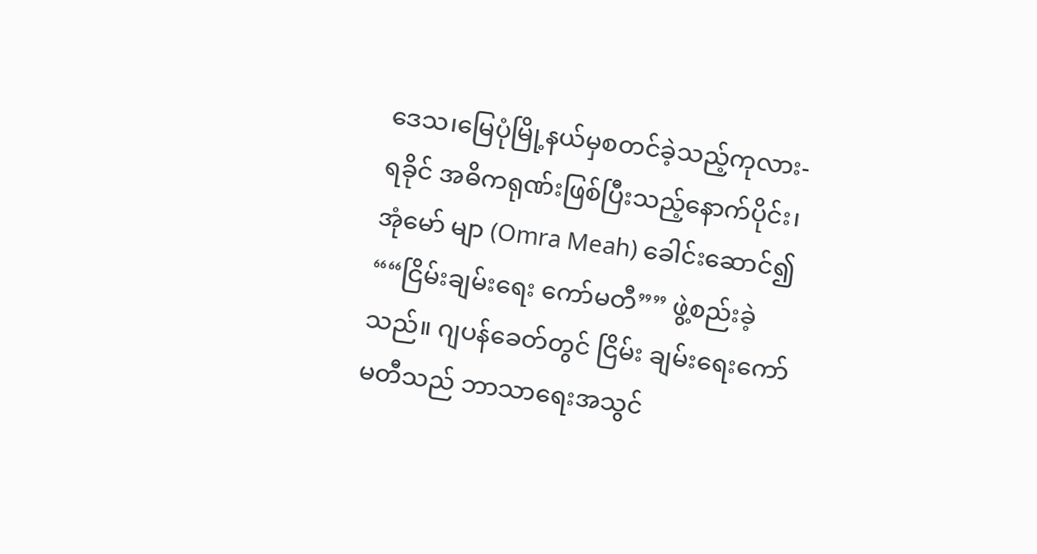ဒေသ၊မြေပုံမြို့နယ်မှစတင်ခဲ့သည့်ကုလား- ရခိုင် အဓိကရုဏ်းဖြစ်ပြီးသည့်နောက်ပိုင်း၊ အုံမော် မျာ (Omra Meah) ခေါင်းဆောင်၍ ““ငြိမ်းချမ်းရေး ကော်မတီ”” ဖွဲ့စည်းခဲ့သည်။ ဂျပန်ခေတ်တွင် ငြိမ်း ချမ်းရေးကော်မတီသည် ဘာသာရေးအသွင်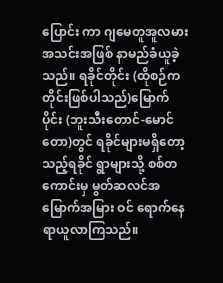ပြောင်း ကာ ဂျမေတူအူလမားအသင်းအဖြစ် နာမည်ခံယူခဲ့ သည်။ ရခိုင်တိုင်း (ထိုစဉ်က တိုင်းဖြစ်ပါသည်)မြောက်ပိုင်း (ဘူးသီးတောင်-မောင် တော)တွင် ရခိုင်များမရှိတော့သည့်ရခိုင် ရွာများသို့ စစ်တကောင်းမှ မွတ်ဆလင်အမြောက်အမြား ဝင် ရောက်နေရာယူလာကြသည်။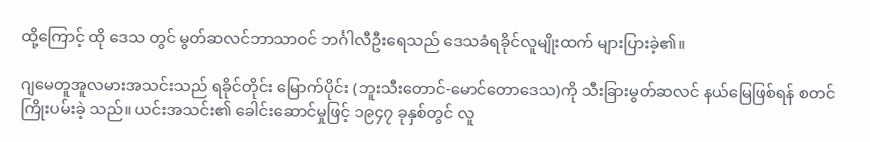ထို့ကြောင့် ထို ဒေသ တွင် မွတ်ဆလင်ဘာသာဝင် ဘင်္ဂါလီဦးရေသည် ဒေသခံရခိုင်လူမျိုးထက် များပြားခဲ့၏။

ဂျမေတူအူလမားအသင်းသည် ရခိုင်တိုင်း မြောက်ပိုင်း (ဘူးသီးတောင်-မောင်တောဒေသ)ကို သီးခြားမွတ်ဆလင် နယ်မြေဖြစ်ရန် စတင်ကြိုးပမ်းခဲ့ သည်။ ယင်းအသင်း၏ ခေါင်းဆောင်မှုဖြင့် ၁၉၄၇ ခုနှစ်တွင် လူ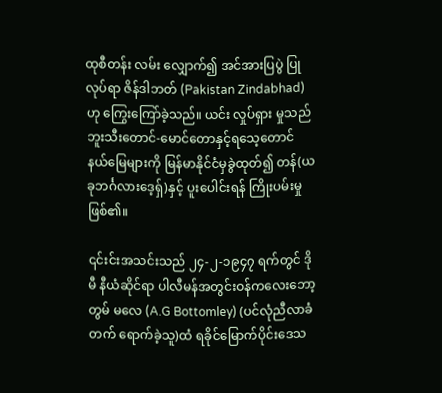ထုစီတန်း လမ်း လျှောက်၍ အင်အားပြပွဲ ပြုလုပ်ရာ ဇိန်ဒါဘတ် (Pakistan Zindabhad) ဟု ကြွေးကြော်ခဲ့သည်။ ယင်း လှုပ်ရှား မှုသည် ဘူးသီးတောင်-မောင်တောနှင့်ရသေ့တောင် နယ်မြေများကို မြန်မာနိုင်ငံမှခွဲထုတ်၍ တန်(ယခုဘင်္ဂလားဒေ့ရှ်)နှင့် ပူးပေါင်းရန် ကြိုးပမ်းမှု ဖြစ်၏။

၎င်းင်းအသင်းသည် ၂၄-၂-၁၉၄၇ ရက်တွင် ဒိုမီ နီယံဆိုင်ရာ ပါလီမန်အတွင်းဝန်ကလေးဘော့တွမ် မလေ (A.G Bottomley) (ပင်လုံညီလာခံ တက် ရောက်ခဲ့သူ)ထံ ရခိုင်မြောက်ပိုင်းဒေသ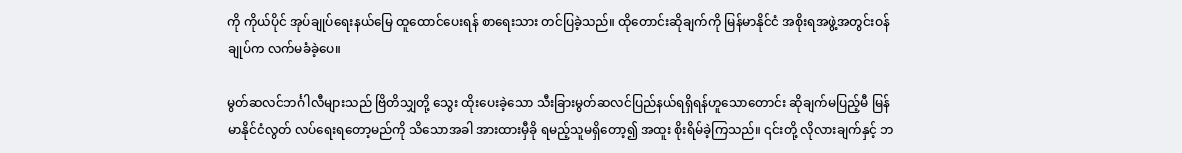ကို ကိုယ်ပိုင် အုပ်ချုပ်ရေးနယ်မြေ ထူထောင်ပေးရန် စာရေးသား တင်ပြခဲ့သည်။ ထိုတောင်းဆိုချက်ကို မြန်မာနိုင်ငံ အစိုးရအဖွဲ့အတွင်းဝန်ချုပ်က လက်မခံခဲ့ပေ။

မွတ်ဆလင်ဘင်္ဂါလီများသည် ဗြိတိသျှတို့ သွေး ထိုးပေးခဲ့သော သီးခြားမွတ်ဆလင်ပြည်နယ်ရရှိရန်ဟူသောတောင်း ဆိုချက်မပြည့်မီ မြန်မာနိုင်ငံလွတ် လပ်ရေးရတော့မည်ကို သိသောအခါ အားထားမှီခို ရမည့်သူမရှိတော့၍ အထူး စိုးရိမ်ခဲ့ကြသည်။ ၎င်းတို့ လိုလားချက်နှင့် ဘ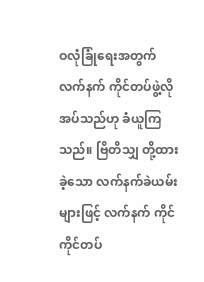ဝလုံခြုံရေးအတွက် လက်နက် ကိုင်တပ်ဖွဲ့လိုအပ်သည်ဟု ခံယူကြ သည်။ ဗြိတိသျှ တို့ထားခဲ့သော လက်နက်ခဲယမ်းများဖြင့် လက်နက် ကိုင်ကိုင်တပ်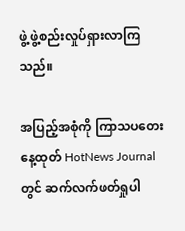ဖွဲ့ ဖွဲ့စည်းလှုပ်ရှားလာကြသည်။

အပြည့်အစုံကို ကြာသပတေးနေ့ထုတ် HotNews Journal တွင် ဆက်လက်ဖတ်ရှုပါ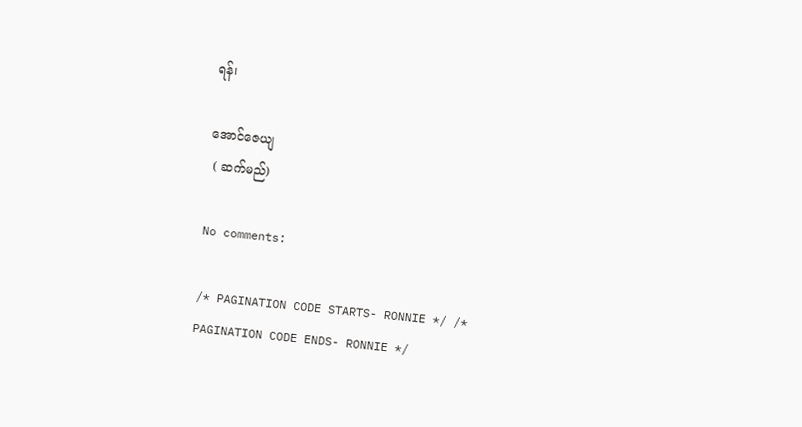ရန်၊

အောင်ဇေယျ
 ( ဆက်မည်)

No comments:

/* PAGINATION CODE STARTS- RONNIE */ /* PAGINATION CODE ENDS- RONNIE */